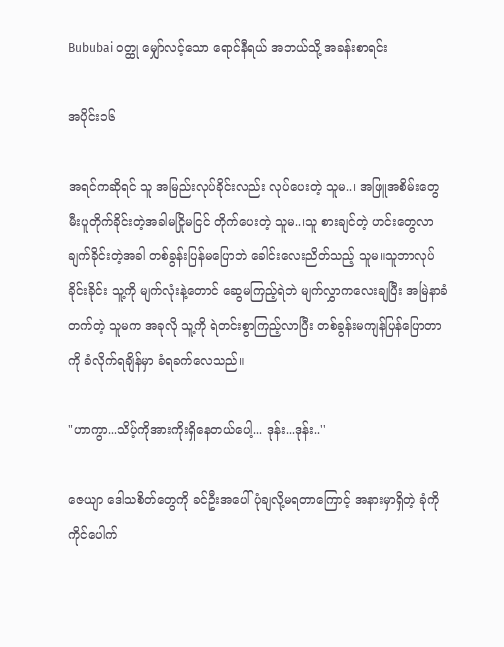Bububai ဝတ္ထု မျှော်လင့်သော ရောင်နီရယ် အဘယ်သို့ အခန်းစာရင်း

အပိုင်း၁၆

အရင်ကဆိုရင် သူ အမြည်းလုပ်ခိုင်းလည်း လုပ်ပေးတဲ့ သူမ..၊ အဖြူအစိမ်းတွေ မီးပူတိုက်ခိုင်းတဲ့အခါမငြိုမငြင် တိုက်ပေးတဲ့ သူမ..၊သူ စားချင်တဲ့ ဟင်းတွေလာချက်ခိုင်းတဲ့အခါ တစ်ခွန်းပြန်မပြောဘဲ ခေါင်းလေးညိတ်သည့် သူမ။သူဘာလုပ်ခိုင်းခိုင်း သူ့ကို မျက်လုံးနဲ့တောင် ဆွေမကြည့်ရဲဘဲ မျက်လွှာကလေးချပြီး အမြဲနာခံတက်တဲ့ သူမက အခုလို သူ့ကို ရဲတင်းစွာကြည့်လာပြီး တစ်ခွန်းမကျန်ပြန်ပြောတာကို ခံလိုက်ရချိန်မှာ ခံရခက်လေသည်။

"ဟာကွာ...သိပ့်ကိုအားကိုးရှိနေတယ်ပေါ့... ဒုန်း...ဒုန်း..''

ဇေယျာ ဒေါသစိတ်တွေကို ခင်ဦးအပေါ် ပုံချလို့မရတာကြောင့် အနားမှာရှိတဲ့ ခုံကို ကိုင်ပေါက်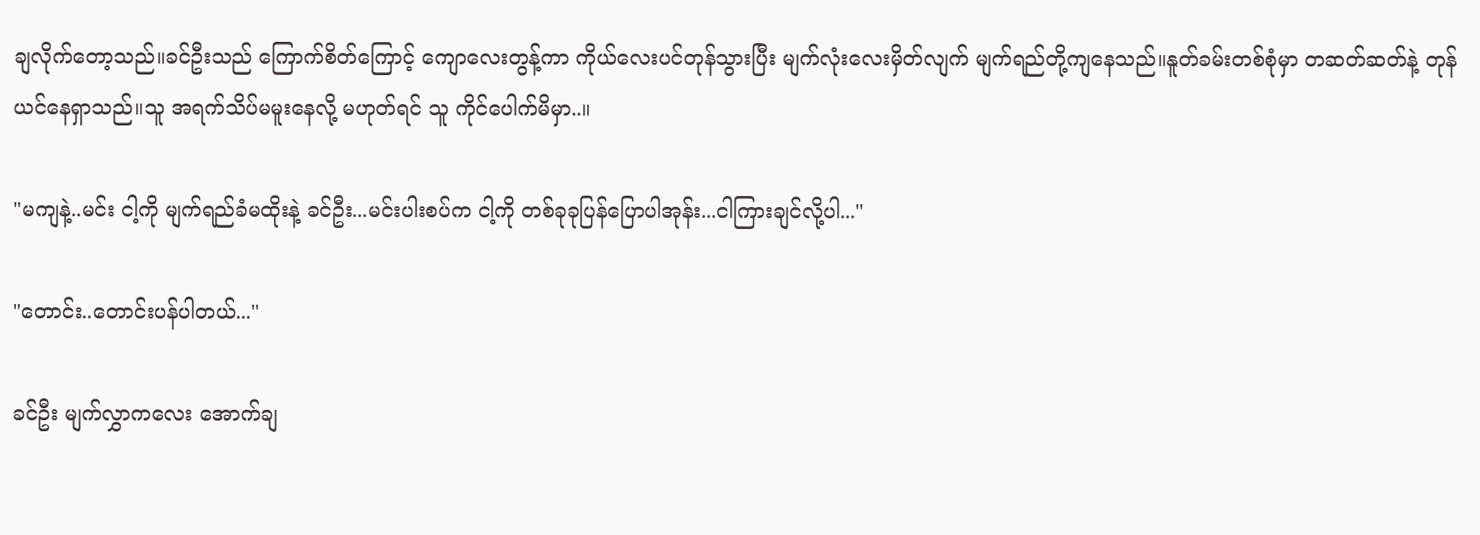ချလိုက်တော့သည်။ခင်ဦးသည် ကြောက်စိတ်ကြောင့် ကျောလေးတွန့်ကာ ကိုယ်လေးပင်တုန်သွားပြီး မျက်လုံးလေးမှိတ်လျက် မျက်ရည်တို့ကျနေသည်။နူတ်ခမ်းတစ်စုံမှာ တဆတ်ဆတ်နဲ့ တုန်ယင်နေရှာသည်။သူ အရက်သိပ်မမူးနေလို့ မဟုတ်ရင် သူ ကိုင်ပေါက်မိမှာ..။

"မကျနဲ့..မင်း ငါ့ကို မျက်ရည်ခံမထိုးနဲ့ ခင်ဦး...မင်းပါးစပ်က ငါ့ကို တစ်ခုခုပြန်ပြောပါအုန်း...ငါကြားချင်လို့ပါ...''

"တောင်း..တောင်းပန်ပါတယ်...''

ခင်ဦး မျက်လွှာကလေး အောက်ချ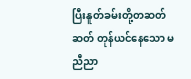ပြီးနူတ်ခမ်းတို့တဆတ်ဆတ် တုန်ယင်နေသော မညီညာ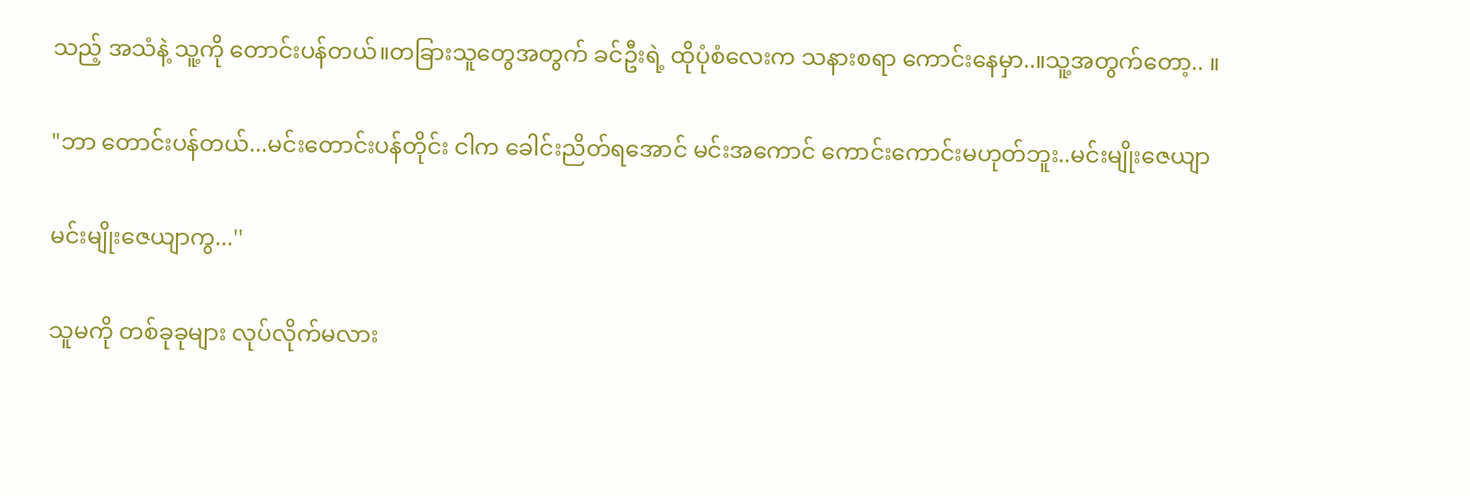သည့် အသံနဲ့ သူ့ကို တောင်းပန်တယ်။တခြားသူတွေအတွက် ခင်ဦးရဲ့ ထိုပုံစံလေးက သနားစရာ ကောင်းနေမှာ..။သူ့အတွက်တော့.. ။

"ဘာ တောင်းပန်တယ်...မင်းတောင်းပန်တိုင်း ငါက ခေါင်းညိတ်ရအောင် မင်းအကောင် ကောင်းကောင်းမဟုတ်ဘူး..မင်းမျိုးဇေယျာ

မင်းမျိုးဇေယျာကွ...''

သူမကို တစ်ခုခုများ လုပ်လိုက်မလား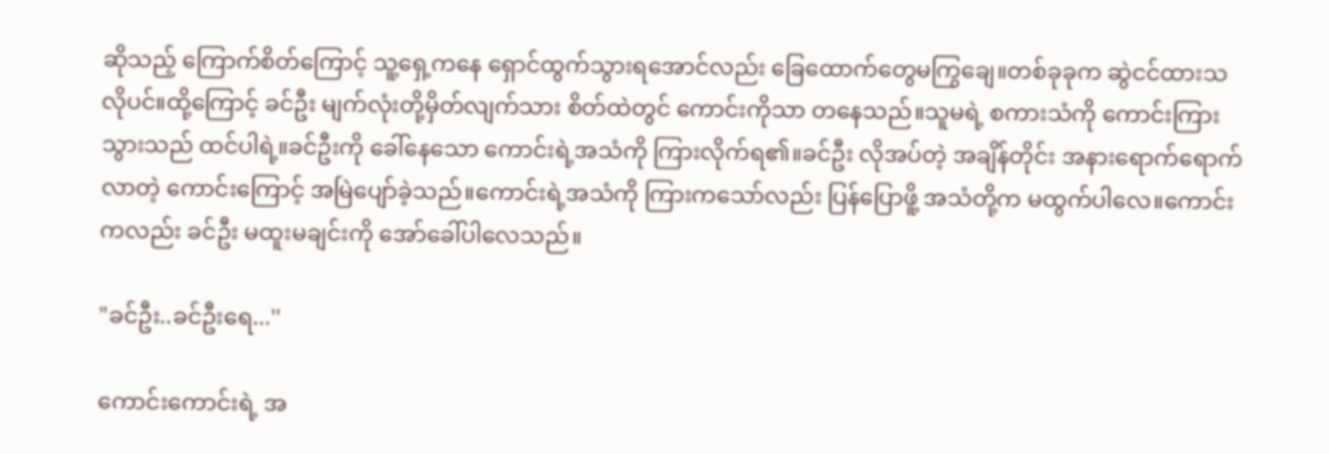ဆိုသည့် ကြောက်စိတ်ကြောင့် သူ့ရှေ့ကနေ ရှောင်ထွက်သွားရအောင်လည်း ခြေထောက်တွေမကြွချေ။တစ်ခုခုက ဆွဲငင်ထားသလိုပင်။ထို့ကြောင့် ခင်ဦး မျက်လုံးတို့မှိတ်လျက်သား စိတ်ထဲတွင် ကောင်းကိုသာ တနေသည်။သူမရဲ့ စကားသံကို ကောင်းကြားသွားသည် ထင်ပါရဲ့။ခင်ဦးကို ခေါ်နေသော ကောင်းရဲ့အသံကို ကြားလိုက်ရ၏။ခင်ဦး လိုအပ်တဲ့ အချိန်တိုင်း အနားရောက်ရောက်လာတဲ့ ကောင်းကြောင့် အမြဲပျော်ခဲ့သည်။ကောင်းရဲ့အသံကို ကြားကသော်လည်း ပြန်ပြောဖိူ့ အသံတို့က မထွက်ပါလေ။ကောင်းကလည်း ခင်ဦး မထူးမချင်းကို အော်ခေါ်ပါလေသည်။

"ခင်ဦး..ခင်ဦးရေ...''

ကောင်းကောင်းရဲ့ အ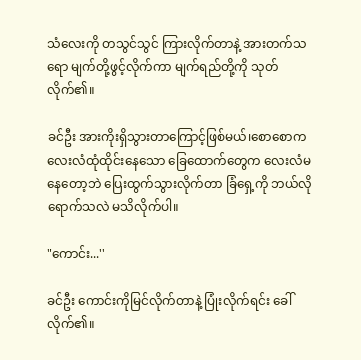သံလေးကို တသွင်သွင် ကြားလိုက်တာနဲ့ အားတက်သရော မျက်တို့ဖွင့်လိုက်ကာ မျက်ရည်တို့ကို သုတ်လိုက်၏။

ခင်ဦး အားကိုးရှိသွားတာကြောင့်ဖြစ်မယ်၊စောစောက လေးလံထုံထိုင်းနေသော ခြေထောက်တွေက လေးလံမနေတော့ဘဲ ပြေးထွက်သွားလိုက်တာ ခြံရှေ့ကို ဘယ်လိုရောက်သလဲ မသိလိုက်ပါ။

"ကောင်း...''

ခင်ဦး ကောင်းကိုမြင်လိုက်တာနဲ့ ပြုံးလိုက်ရင်း ခေါ်လိုက်၏။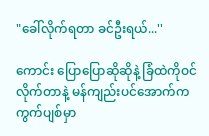"ခေါ်လိုက်ရတာ ခင်ဦးရယ်...''

ကောင်း ပြောပြောဆိုဆိုနဲ့ ခြံထဲကိုဝင်လိုက်တာနဲ့ မန်ကျည်းပင်အောက်က ကွက်ပျစ်မှာ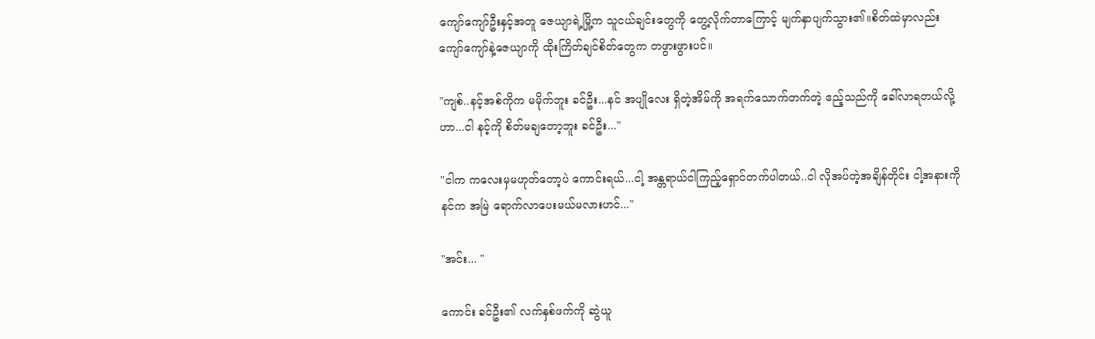ကျော်ကျော်ဦးနှင့်အတူ ဇေယျာရဲ့မြို့က သူငယ်ချင်းတွေကို တွေ့လိုက်တာကြောင့် မျက်နှာပျက်သွား၏။စိတ်ထဲမှာလည်း ကျော်ကျော်နဲ့ဇေယျာကို ထိုးကြိတ်ချင်စိတ်တွေက တဖွားဖွားပင်။

"ကျစ်..နင့်အစ်ကိုက မမိုက်ဘူး ခင်ဦး...နင် အပျိုလေး ရှိတဲ့အိမ်ကို အရက်သောက်တက်တဲ့ ဧည့်သည်ကို ခေါ်လာရတယ်လို့ဟာ...ငါ နင့်ကို စိတ်မချတော့ဘူး ခင်ဦး...''

"ငါက ကလေးမှမဟုတ်တော့ပဲ ကောင်းရယ်...ငါ့ အန္တရာယ်ငါကြည့်ရှောင်တက်ပါတယ်..ငါ လိုအပ်တဲ့အချိန်တိုင်း ငါ့အနားကို နင်က အမြဲ ရောက်လာပေးမယ်မလားဟင်...''

"အင်း... ''

ကောင်း ခင်ဦး၏ လက်နှစ်ဖက်ကို ဆွဲယူ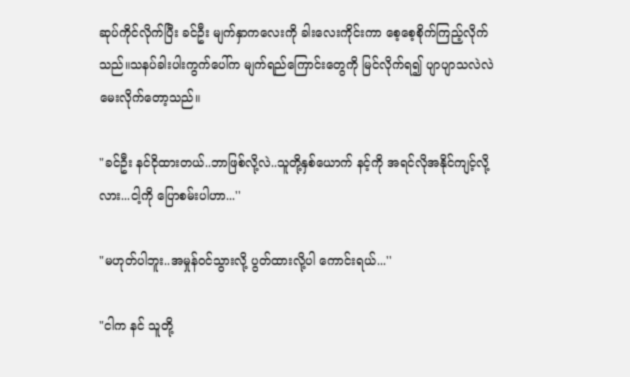ဆုပ်ကိုင်လိုက်ပြီး ခင်ဦး မျက်နှာကလေးကို ခါးလေးကိုင်းကာ စေ့စေ့စိုက်ကြည့်လိုက်သည်။သနပ်ခါးပါးကွက်ပေါ်က မျက်ရည်ကြောင်းတွေကို မြင်လိုက်ရ၍ ပျာပျာသလဲလဲ မေးလိုက်တော့သည်။

"ခင်ဦး နင်ငိုထားတယ်..ဘာဖြစ်လို့လဲ..သူတို့နှစ်ယောက် နင့်ကို အရင်လိုအနိုင်ကျင့်လို့လား...ငါ့ကို ပြောစမ်းပါဟာ...''

"မဟုတ်ပါဘူး..အမှုန်ဝင်သွားလို့ ပွတ်ထားလို့ပါ ကောင်းရယ်...''

"ငါက နင် သူတို့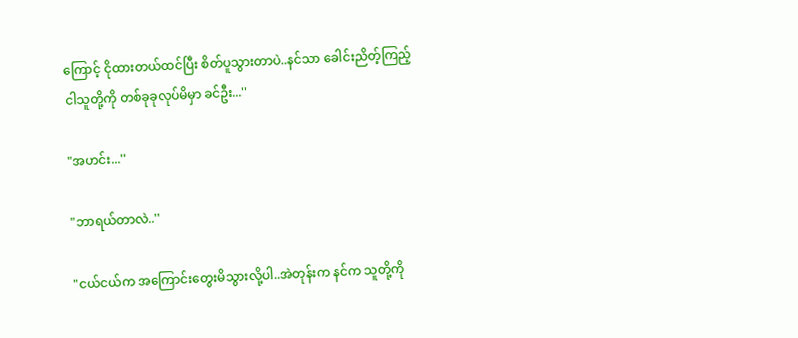ကြောင့် ငိုထားတယ်ထင်ပြီး စိတ်ပူသွားတာပဲ..နင်သာ ခေါင်းညိတ့်ကြည့် ငါသူတို့ကို တစ်ခုခုလုပ်မိမှာ ခင်ဦး...''

"အဟင်း...''

"ဘာရယ်တာလဲ..''

"ငယ်ငယ်က အကြောင်းတွေးမိသွားလို့ပါ..အဲတုန်းက နင်က သူတို့ကို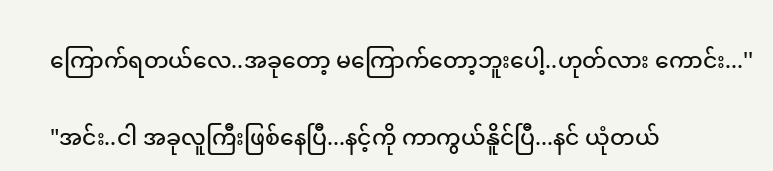ကြောက်ရတယ်လေ..အခုတော့ မကြောက်တော့ဘူးပေါ့..ဟုတ်လား ကောင်း...''

"အင်း..ငါ အခုလူကြီးဖြစ်နေပြီ...နင့်ကို ကာကွယ်နိူင်ပြီ...နင် ယုံတယ်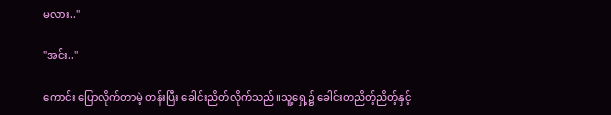မလား..''

"အင်း..''

ကောင်း ပြောလိုက်တာမဲ့ တန်းပြီး ခေါင်းညိတ်လိုက်သည်။သူ့ရှေ့၌ ခေါင်းတညိတ့်ညိတ့်နှင့်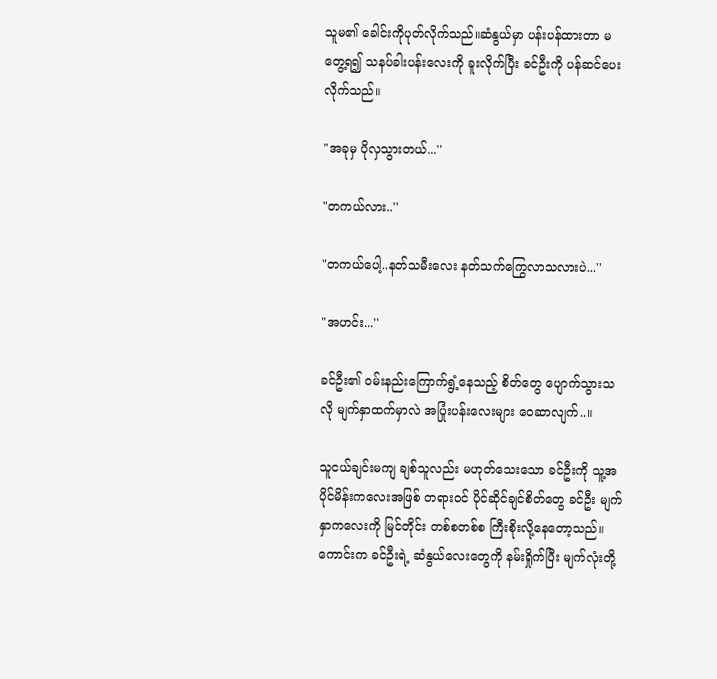သူမ၏ ခေါင်းကိုပုတ်လိုက်သည်။ဆံနွယ်မှာ ပန်းပန်ထားတာ မတွေ့ရ၍ သနပ်ခါးပန်းလေးကို ခူးလိုက်ပြီး ခင်ဦးကို ပန်ဆင်ပေးလိုက်သည်။

"အခုမှ ပိုလှသွားတယ်...''

"တကယ်လား..''

"တကယ်ပေါ့..နတ်သမီးလေး နတ်သက်ကြွေလာသလားပဲ...''

"အဟင်း...''

ခင်ဦး၏ ဝမ်းနည်းကြောက်ရွံ့နေသည့် စိတ်တွေ ပျောက်သွားသလို မျက်နှာထက်မှာလဲ အပြုံးပန်းလေးများ ဝေဆာလျက်..။

သူငယ်ချင်းမကျ ချစ်သူလည်း မဟုတ်သေးသော ခင်ဦးကို သူ့အပိုင်မိန်းကလေးအဖြစ် တရားဝင် ပိုင်ဆိုင်ချင်စိတ်တွေ ခင်ဦး မျက်နှာကလေးကို မြင်တိုင်း တစ်စတစ်စ ကြီးစိုးလို့နေတော့သည်။ကောင်းက ခင်ဦးရဲ့ ဆံနွယ်လေးတွေကို နမ်းရှိုက်ပြီး မျက်လုံးတို့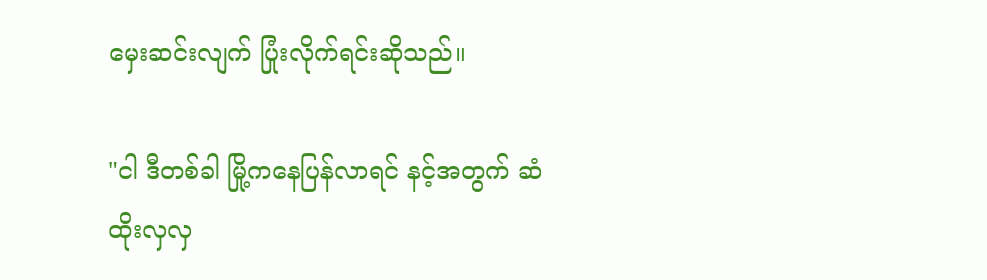မှေးဆင်းလျက် ပြုံးလိုက်ရင်းဆိုသည်။

"ငါ ဒီတစ်ခါ မြို့ကနေပြန်လာရင် နင့်အတွက် ဆံထိုးလှလှ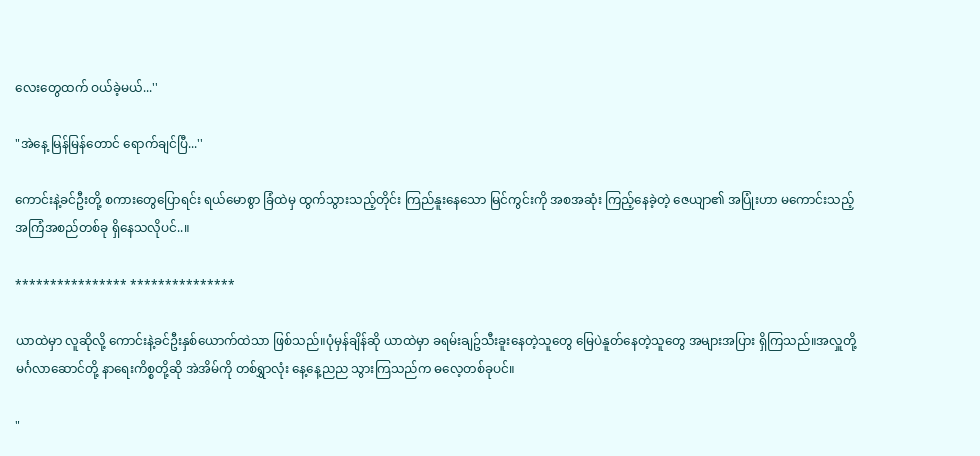လေးတွေထက် ဝယ်ခဲ့မယ်...''

"အဲနေ့ မြန်မြန်တောင် ရောက်ချင်ပြီ...''

ကောင်းနဲ့ခင်ဦးတို့ စကားတွေပြောရင်း ရယ်မောစွာ ခြံထဲမှ ထွက်သွားသည့်တိုင်း ကြည်နူးနေသော မြင်ကွင်းကို အစအဆုံး ကြည့်နေခဲ့တဲ့ ဇေယျာ၏ အပြုံးဟာ မကောင်းသည့် အကြံအစည်တစ်ခု ရှိနေသလိုပင်..။

**************** ***************

ယာထဲမှာ လူဆိုလို့ ကောင်းနဲ့ခင်ဦးနှစ်ယောက်ထဲသာ ဖြစ်သည်။ပုံမှန်ချိန်ဆို ယာထဲမှာ ခရမ်းချဥ်သီးခူးနေတဲ့သူတွေ မြေပဲနူတ်နေတဲ့သူတွေ အများအပြား ရှိကြသည်။အလှူတို့ မင်္ဂလာဆောင်တို့ နာရေးကိစ္စတို့ဆို အဲအိမ်ကို တစ်ရွှာလုံး နေ့နေ့ညည သွားကြသည်က ဓလေ့တစ်ခုပင်။

"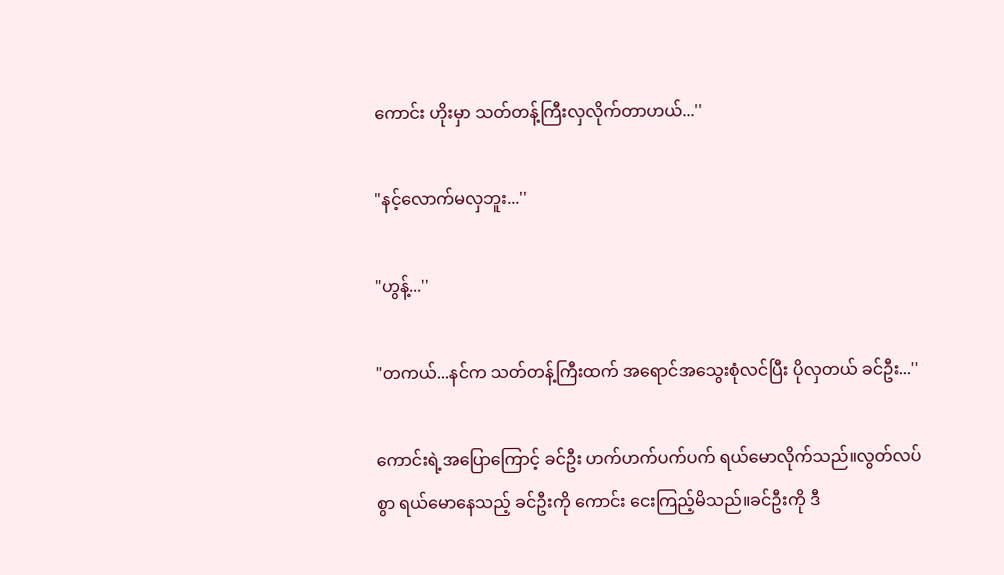ကောင်း ဟိုးမှာ သတ်တန့်ကြီးလှလိုက်တာဟယ်...''

"နင့်လောက်မလှဘူး...''

"ဟွန့်...''

"တကယ်...နင်က သတ်တန့်ကြီးထက် အရောင်အသွေးစုံလင်ပြီး ပိုလှတယ် ခင်ဦး...''

ကောင်းရဲ့အပြောကြောင့် ခင်ဦး ဟက်ဟက်ပက်ပက် ရယ်မောလိုက်သည်။လွတ်လပ်စွာ ရယ်မောနေသည့် ခင်ဦးကို ကောင်း ငေးကြည့်မိသည်။ခင်ဦးကို ဒီ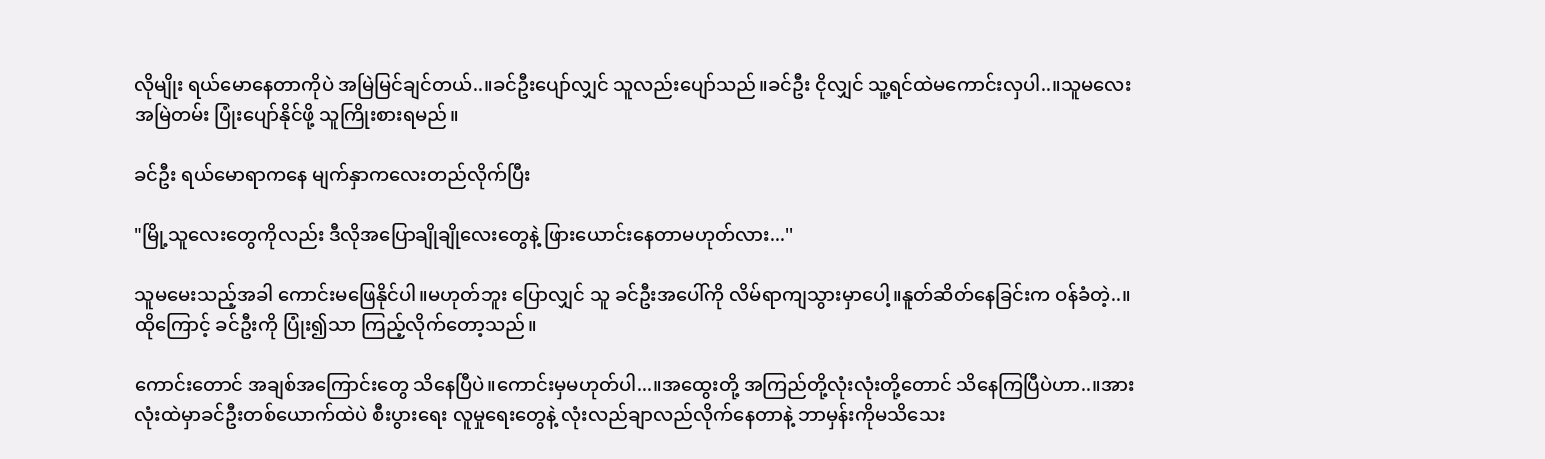လိုမျိုး ရယ်မောနေတာကိုပဲ အမြဲမြင်ချင်တယ်..။ခင်ဦးပျော်လျှင် သူလည်းပျော်သည်။ခင်ဦး ငိုလျှင် သူ့ရင်ထဲမကောင်းလှပါ..။သူမလေး အမြဲတမ်း ပြုံးပျော်နိုင်ဖို့ သူကြိုးစားရမည်။

ခင်ဦး ရယ်မောရာကနေ မျက်နှာကလေးတည်လိုက်ပြီး

"မြို့သူလေးတွေကိုလည်း ဒီလိုအပြောချိုချိုလေးတွေနဲ့ ဖြားယောင်းနေတာမဟုတ်လား...''

သူမမေးသည့်အခါ ကောင်းမဖြေနိုင်ပါ။မဟုတ်ဘူး ပြောလျှင် သူ ခင်ဦးအပေါ်ကို လိမ်ရာကျသွားမှာပေါ့။နူတ်ဆိတ်နေခြင်းက ဝန်ခံတဲ့..။ထိုကြောင့် ခင်ဦးကို ပြုံး၍သာ ကြည့်လိုက်တော့သည်။

ကောင်းတောင် အချစ်အကြောင်းတွေ သိနေပြီပဲ။ကောင်းမှမဟုတ်ပါ...။အထွေးတို့ အကြည်တို့လုံးလုံးတို့တောင် သိနေကြပြီပဲဟာ..။အားလုံးထဲမှာခင်ဦးတစ်ယောက်ထဲပဲ စီးပွားရေး လူမှုရေးတွေနဲ့ လုံးလည်ချာလည်လိုက်နေတာနဲ့ ဘာမှန်းကိုမသိသေး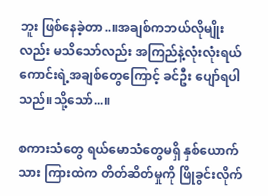ဘူး ဖြစ်နေခဲ့တာ..။အချစ်ကဘယ်လိုမျိုးလည်း မသိသော်လည်း အကြည်နဲ့လုံးလုံးရယ် ကောင်းရဲ့အချစ်တွေကြောင့် ခင်ဦး ပျော်ရပါသည်။သို့သော်...။

စကားသံတွေ ရယ်မောသံတွေမရှိ နှစ်ယောက်သား ကြားထဲက တိတ်ဆိတ်မှုကို ဖြိုခွင်းလိုက်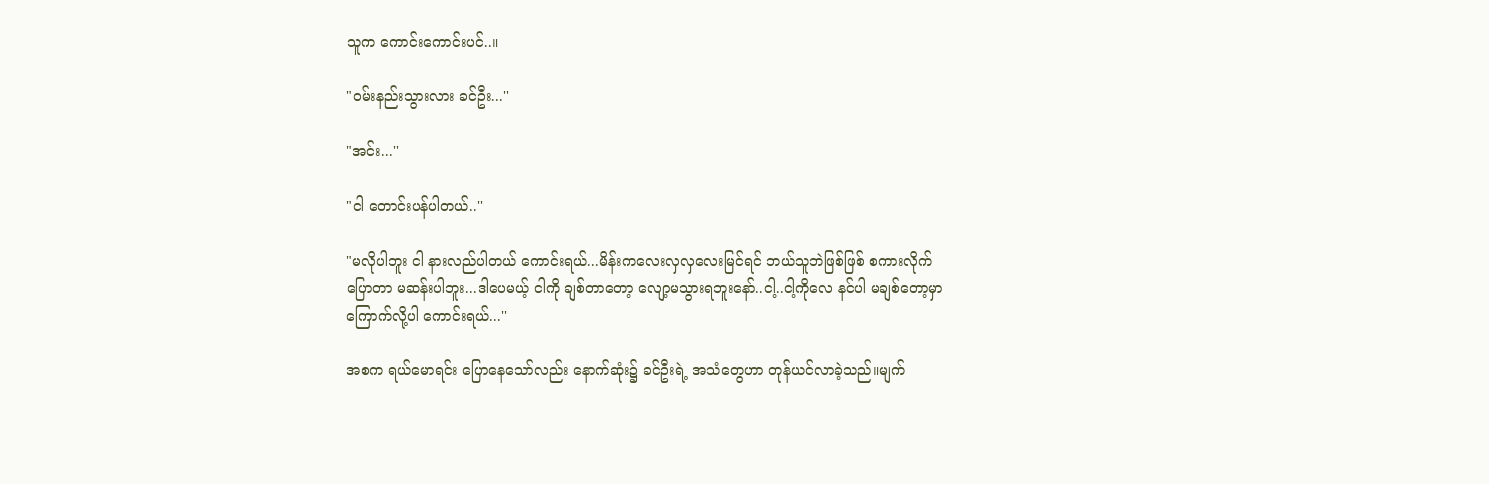သူက ကောင်းကောင်းပင်..။

"ဝမ်းနည်းသွားလား ခင်ဦး...''

"အင်း...''

"ငါ တောင်းပန်ပါတယ်..''

"မလိုပါဘူး ငါ နားလည်ပါတယ် ကောင်းရယ်...မိန်းကလေးလှလှလေးမြင်ရင် ဘယ်သူဘဲဖြစ်ဖြစ် စကားလိုက်ပြောတာ မဆန်းပါဘူး...ဒါပေမယ့် ငါကို ချစ်တာတော့ လျော့မသွားရဘူးနော်..ငါ့..ငါ့ကိုလေ နင်ပါ မချစ်တော့မှာ ကြောက်လို့ပါ ကောင်းရယ်...''

အစက ရယ်မောရင်း ပြောနေသော်လည်း နောက်ဆုံး၌ ခင်ဦးရဲ့ အသံတွေဟာ တုန်ယင်လာခဲ့သည်။မျက်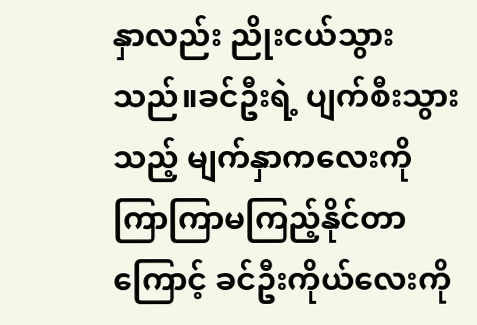နှာလည်း ညိုးငယ်သွားသည်။ခင်ဦးရဲ့ ပျက်စီးသွားသည့် မျက်နှာကလေးကို ကြာကြာမကြည့်နိုင်တာကြောင့် ခင်ဦးကိုယ်လေးကို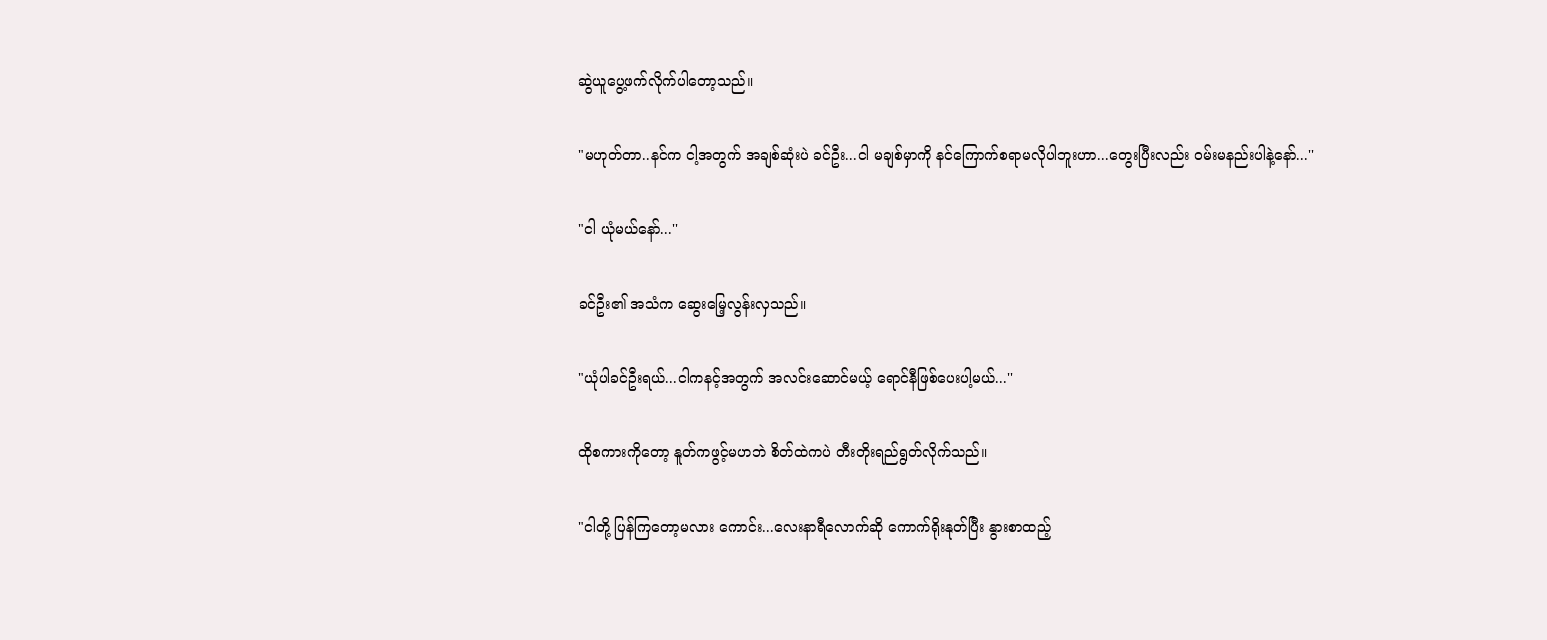ဆွဲယူပွေ့ဖက်လိုက်ပါတော့သည်။

"မဟုတ်တာ..နင်က ငါ့အတွက် အချစ်ဆုံးပဲ ခင်ဦး...ငါ မချစ်မှာကို နင်ကြောက်စရာမလိုပါဘူးဟာ...တွေးပြီးလည်း ဝမ်းမနည်းပါနဲ့နော်...''

"ငါ ယုံမယ်နော်...''

ခင်ဦး၏ အသံက ဆွေးမြေ့လွန်းလှသည်။

"ယုံပါခင်ဦးရယ်...ငါကနင့်အတွက် အလင်းဆောင်မယ့် ရောင်နီဖြစ်ပေးပါ့မယ်...''

ထိုစကားကိုတော့ နူတ်ကဖွင့်မဟဘဲ စိတ်ထဲကပဲ တီးတိုးရည်ရွတ်လိုက်သည်။

"ငါတို့ ပြန်ကြတော့မလား ကောင်း...လေးနာရီလောက်ဆို ကောက်ရိုးနုတ်ပြီး နွားစာထည့်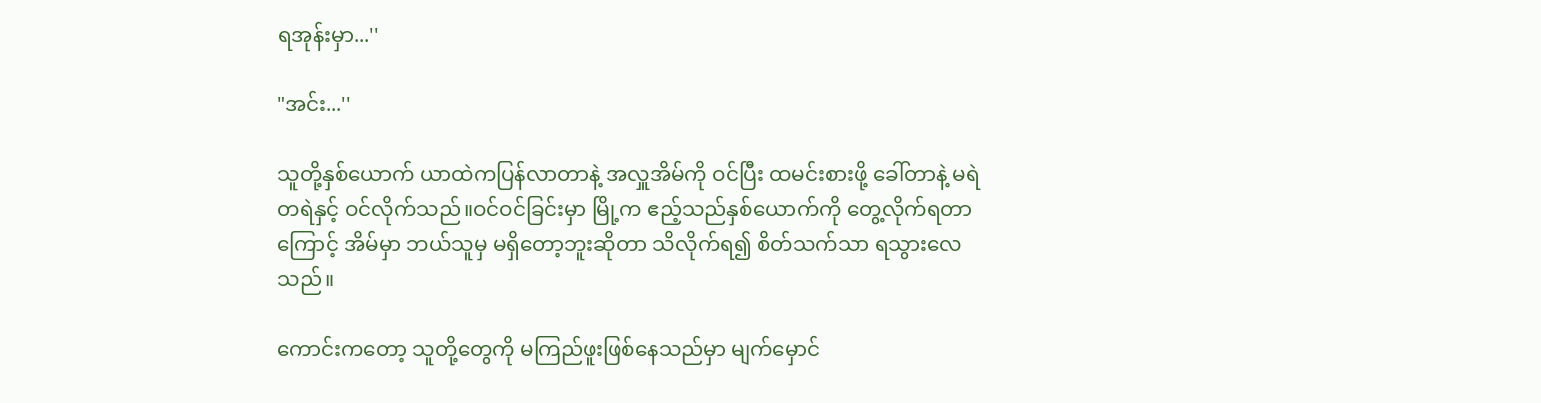ရအုန်းမှာ...''

"အင်း...''

သူတို့နှစ်ယောက် ယာထဲကပြန်လာတာနဲ့ အလှူအိမ်ကို ဝင်ပြီး ထမင်းစားဖို့ ခေါ်တာနဲ့ မရဲတရဲနှင့် ဝင်လိုက်သည်။ဝင်ဝင်ခြင်းမှာ မြို့က ဧည့်သည်နှစ်ယောက်ကို တွေ့လိုက်ရတာကြောင့် အိမ်မှာ ဘယ်သူမှ မရှိတော့ဘူးဆိုတာ သိလိုက်ရ၍ စိတ်သက်သာ ရသွားလေသည်။

ကောင်းကတော့ သူတို့တွေကို မကြည်ဖူးဖြစ်နေသည်မှာ မျက်မှောင်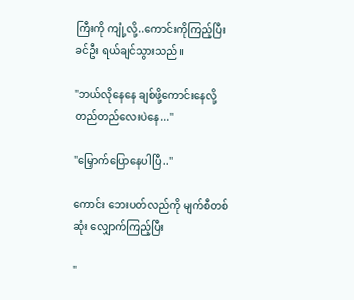ကြီးကို ကျုံ့လို့..ကောင်းကိုကြည့်ပြီး ခင်ဦး ရယ်ချင်သွားသည်။

"ဘယ်လိုနေနေ ချစ်ဖို့ကောင်းနေလို့ တည်တည်လေးပဲနေ...''

"မြှောက်ပြောနေပါပြီ..''

ကောင်း ဘေးပတ်လည်ကို မျက်စီတစ်ဆုံး လျှောက်ကြည့်ပြီး

"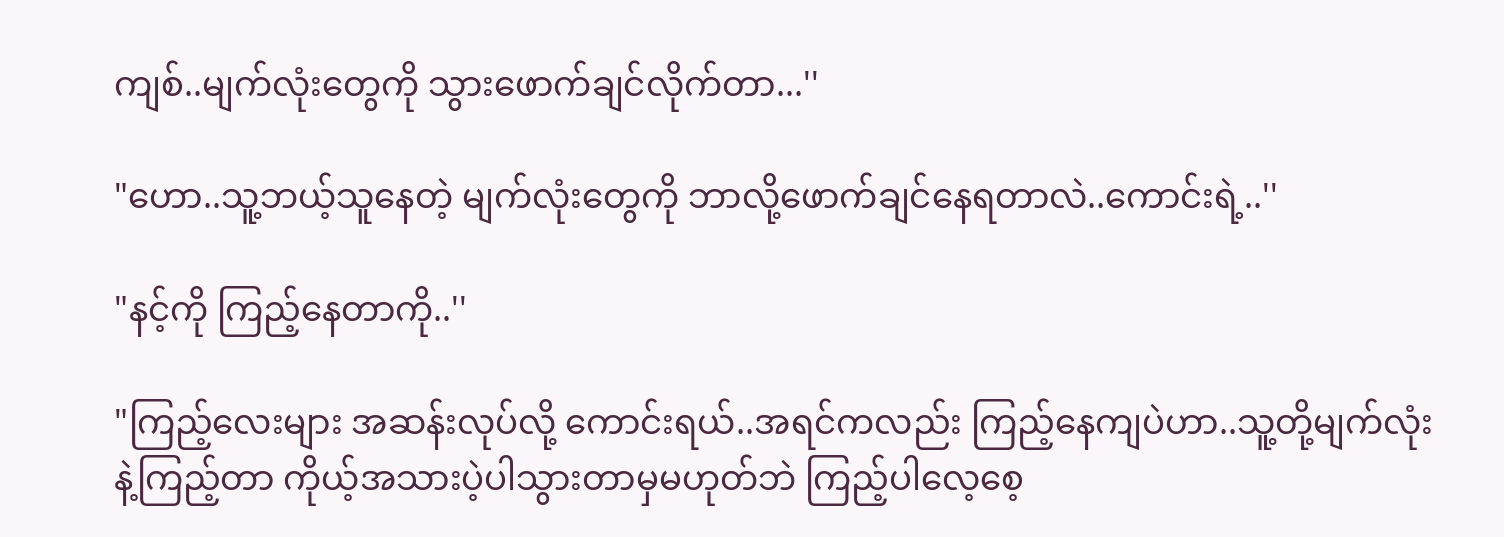ကျစ်..မျက်လုံးတွေကို သွားဖောက်ချင်လိုက်တာ...''

"ဟော..သူ့ဘယ့်သူနေတဲ့ မျက်လုံးတွေကို ဘာလို့ဖောက်ချင်နေရတာလဲ..ကောင်းရဲ့..''

"နင့်ကို ကြည့်နေတာကို..''

"ကြည့်လေးများ အဆန်းလုပ်လို့ ကောင်းရယ်..အရင်ကလည်း ကြည့်နေကျပဲဟာ..သူ့တို့မျက်လုံးနဲ့ကြည့်တာ ကိုယ့်အသားပဲ့ပါသွားတာမှမဟုတ်ဘဲ ကြည့်ပါလေ့စေ့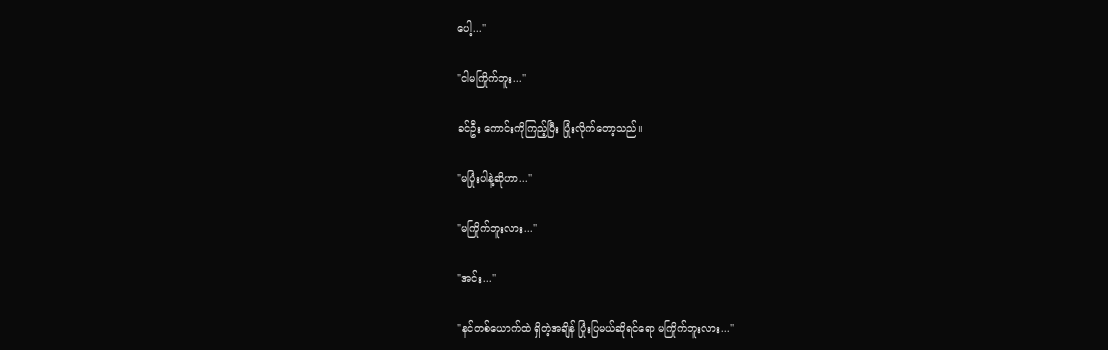ပေါ့...''

"ငါမကြိုက်ဘူး...''

ခင်ဦး ကောင်းကိုကြည့်ပြီး ပြုံးလိုက်တော့သည်။

"မပြုံးပါနဲ့ဆိုဟာ...''

"မကြိုက်ဘူးလား...''

"အင်း...''

"နင်တစ်ယောက်ထဲ ရှိတဲ့အချိန် ပြုံးပြမယ်ဆိုရင်ရော မကြိုက်ဘူးလား...''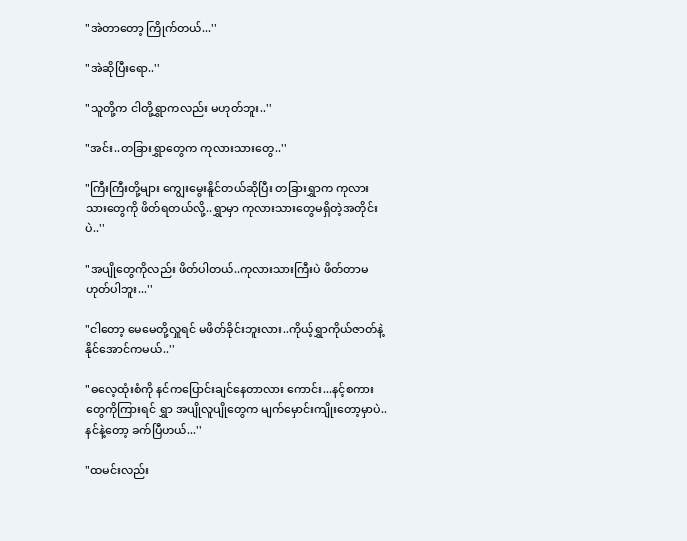"အဲတာတော့ ကြိုက်တယ်...''

"အဲဆိုပြီးရော..''

"သူတို့က ငါတို့ရွှာကလည်း မဟုတ်ဘူး..''

"အင်း..တခြားရွှာတွေက ကုလားသားတွေ..''

"ကြီးကြီးတို့များ ကျွေးမွေးနိူင်တယ်ဆိုပြီး တခြားရွှာက ကုလားသားတွေကို ဖိတ်ရတယ်လို့..ရွှာမှာ ကုလားသားတွေမရှိတဲ့အတိုင်းပဲ..''

"အပျိုတွေကိုလည်း ဖိတ်ပါတယ်..ကုလားသားကြီးပဲ ဖိတ်တာမဟုတ်ပါဘူး...''

"ငါတော့ မေမေတို့လှူရင် မဖိတ်ခိုင်းဘူးလား..ကိုယ့်ရွှာကိုယ်ဇာတ်နဲ့ နိုင်အောင်ကမယ်..''

"ဓလေ့ထုံးစံကို နင်ကပြောင်းချင်နေတာလား ကောင်း...နင့်စကားတွေကိုကြားရင် ရွှာ အပျိုလူပျိုတွေက မျက်မှောင်းကျိုးတော့မှာပဲ..နင်နဲ့တော့ ခက်ပြီဟယ်...''

"ထမင်းလည်း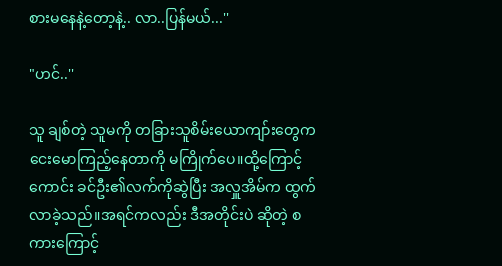စားမနေနဲ့တော့နဲ့.. လာ..ပြန်မယ်...''

"ဟင်..''

သူ ချစ်တဲ့ သူမကို တခြားသူစိမ်းယောကျာ်းတွေက ငေးမောကြည့်နေတာကို မကြိုက်ပေ။ထို့ကြောင့် ကောင်း ခင်ဦး၏လက်ကိုဆွဲပြီး အလှူအိမ်က ထွက်လာခဲ့သည်။အရင်ကလည်း ဒီအတိုင်းပဲ ဆိုတဲ့ စကားကြောင့်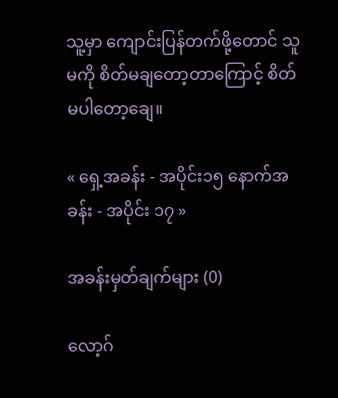သူ့မှာ ကျောင်းပြန်တက်ဖို့တောင် သူမကို စိတ်မချတော့တာကြောင့် စိတ်မပါတော့ချေ။

« ရှေ့အခန်း - အပိုင်း၁၅ နောက်အခန်း - အပိုင်း ၁၇ »

အခန်းမှတ်ချက်များ (0)

လော့ဂ်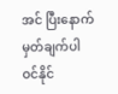အင် ပြီးနောက် မှတ်ချက်ပါဝင်နိုင်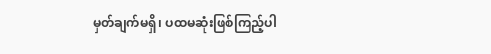မှတ်ချက်မရှိ၊ ပထမဆုံးဖြစ်ကြည့်ပါ